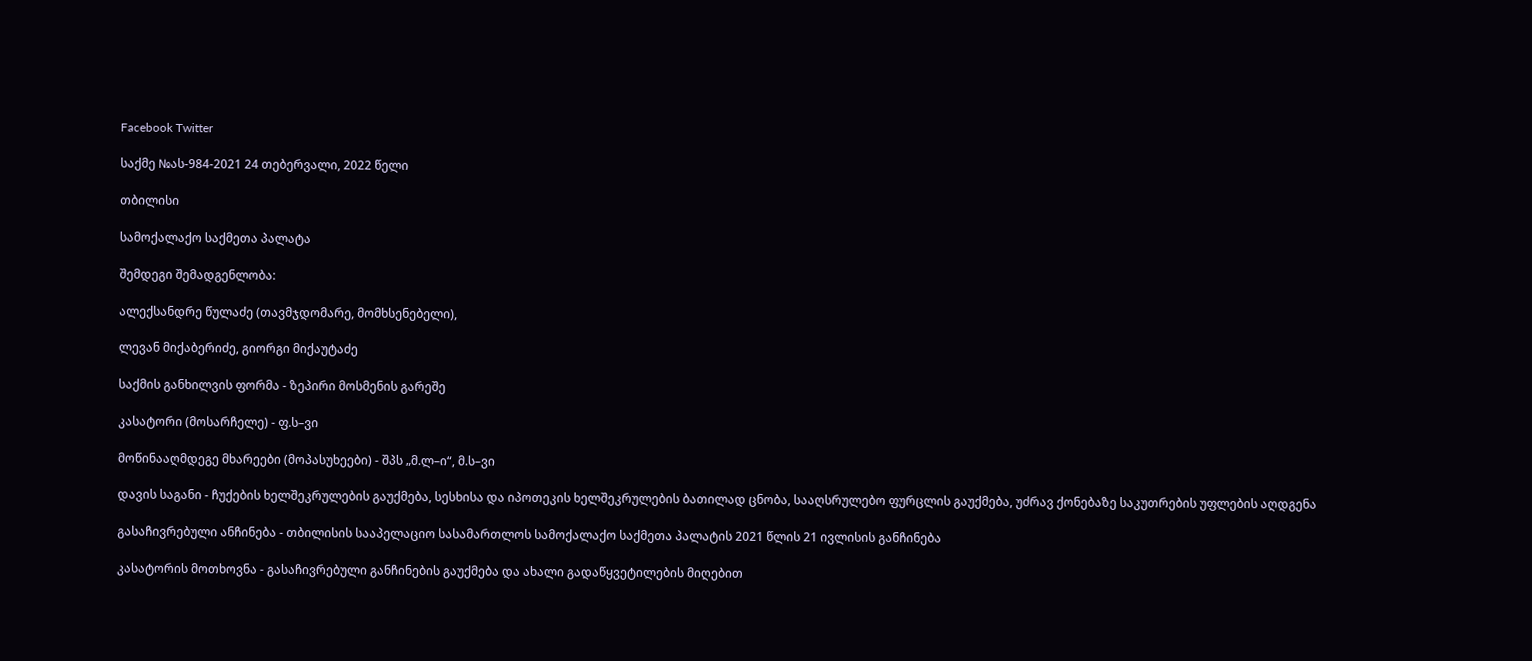Facebook Twitter

საქმე №ას-984-2021 24 თებერვალი, 2022 წელი

თბილისი

სამოქალაქო საქმეთა პალატა

შემდეგი შემადგენლობა:

ალექსანდრე წულაძე (თავმჯდომარე, მომხსენებელი),

ლევან მიქაბერიძე, გიორგი მიქაუტაძე

საქმის განხილვის ფორმა - ზეპირი მოსმენის გარეშე

კასატორი (მოსარჩელე) - ფ.ს–ვი

მოწინააღმდეგე მხარეები (მოპასუხეები) - შპს „მ.ლ–ი“, მ.ს–ვი

დავის საგანი - ჩუქების ხელშეკრულების გაუქმება, სესხისა და იპოთეკის ხელშეკრულების ბათილად ცნობა, სააღსრულებო ფურცლის გაუქმება, უძრავ ქონებაზე საკუთრების უფლების აღდგენა

გასაჩივრებული ანჩინება - თბილისის სააპელაციო სასამართლოს სამოქალაქო საქმეთა პალატის 2021 წლის 21 ივლისის განჩინება

კასატორის მოთხოვნა - გასაჩივრებული განჩინების გაუქმება და ახალი გადაწყვეტილების მიღებით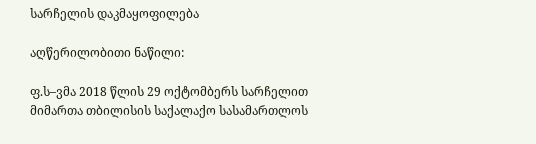სარჩელის დაკმაყოფილება

აღწერილობითი ნაწილი:

ფ.ს–ვმა 2018 წლის 29 ოქტომბერს სარჩელით მიმართა თბილისის საქალაქო სასამართლოს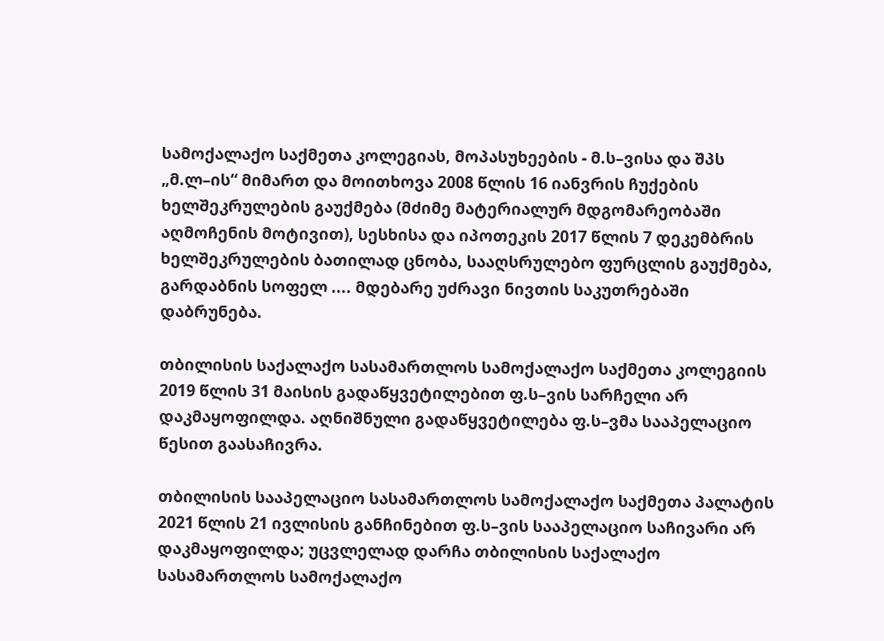სამოქალაქო საქმეთა კოლეგიას, მოპასუხეების - მ.ს–ვისა და შპს „მ.ლ–ის“ მიმართ და მოითხოვა 2008 წლის 16 იანვრის ჩუქების ხელშეკრულების გაუქმება (მძიმე მატერიალურ მდგომარეობაში აღმოჩენის მოტივით), სესხისა და იპოთეკის 2017 წლის 7 დეკემბრის ხელშეკრულების ბათილად ცნობა, სააღსრულებო ფურცლის გაუქმება, გარდაბნის სოფელ .... მდებარე უძრავი ნივთის საკუთრებაში დაბრუნება.

თბილისის საქალაქო სასამართლოს სამოქალაქო საქმეთა კოლეგიის 2019 წლის 31 მაისის გადაწყვეტილებით ფ.ს–ვის სარჩელი არ დაკმაყოფილდა. აღნიშნული გადაწყვეტილება ფ.ს–ვმა სააპელაციო წესით გაასაჩივრა.

თბილისის სააპელაციო სასამართლოს სამოქალაქო საქმეთა პალატის 2021 წლის 21 ივლისის განჩინებით ფ.ს–ვის სააპელაციო საჩივარი არ დაკმაყოფილდა; უცვლელად დარჩა თბილისის საქალაქო სასამართლოს სამოქალაქო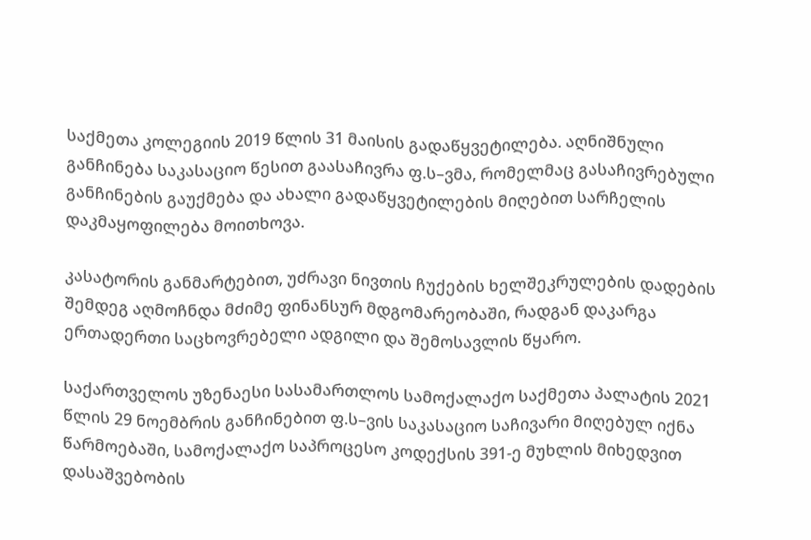საქმეთა კოლეგიის 2019 წლის 31 მაისის გადაწყვეტილება. აღნიშნული განჩინება საკასაციო წესით გაასაჩივრა ფ.ს–ვმა, რომელმაც გასაჩივრებული განჩინების გაუქმება და ახალი გადაწყვეტილების მიღებით სარჩელის დაკმაყოფილება მოითხოვა.

კასატორის განმარტებით, უძრავი ნივთის ჩუქების ხელშეკრულების დადების შემდეგ აღმოჩნდა მძიმე ფინანსურ მდგომარეობაში, რადგან დაკარგა ერთადერთი საცხოვრებელი ადგილი და შემოსავლის წყარო.

საქართველოს უზენაესი სასამართლოს სამოქალაქო საქმეთა პალატის 2021 წლის 29 ნოემბრის განჩინებით ფ.ს–ვის საკასაციო საჩივარი მიღებულ იქნა წარმოებაში, სამოქალაქო საპროცესო კოდექსის 391-ე მუხლის მიხედვით დასაშვებობის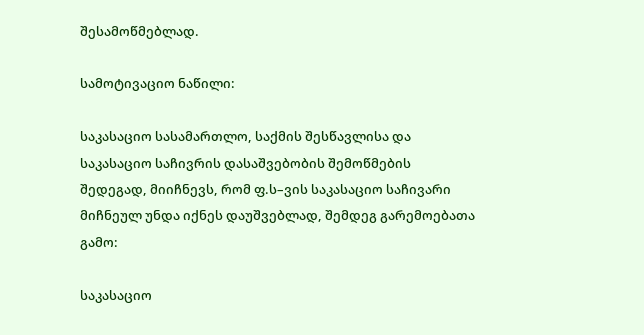შესამოწმებლად.

სამოტივაციო ნაწილი:

საკასაციო სასამართლო, საქმის შესწავლისა და საკასაციო საჩივრის დასაშვებობის შემოწმების შედეგად, მიიჩნევს, რომ ფ.ს–ვის საკასაციო საჩივარი მიჩნეულ უნდა იქნეს დაუშვებლად, შემდეგ გარემოებათა გამო:

საკასაციო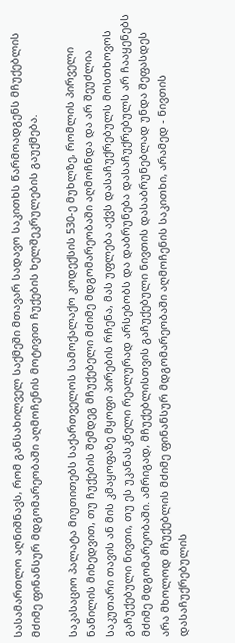სასამართლო აღნიშნავს, რომ განსახილველ საქმეში მთავარ სადავო საკითხს წარმოადგენს მჩუქებლის მძიმე ფინანსურ მდგომარეობაში აღმოჩენის მოტივით ჩუქების ხელშეკრულების გაუქმება.

საკასაციო პალატა მიუთითებს საქართველოს სამოქალაქო კოდექსის 530-ე მუხლზე, რომლის პირველი ნაწილის მიხედვით, თუ ჩუქების შემდეგ მჩუქებელი მძიმე მდგომარეობაში აღმოჩნდა და არ შეუძლია საკუთარი თავის ან მის კმაყოფაზე მყოფი პირების რჩენა, მას უფლება აქვს დასაჩუქრებულს მოსთხოვოს გაჩუქებული ნივთი, თუ ეს უკანასკნელი რეალურად არსებობს და დაბრუნება დასაჩუქრებულს არ ჩააყენებს მძიმე მდგომარეობაში. ამრიგად, მჩუქებლისთვის გაჩუქებული ნივთის დასაბრუნებლად უნდა შეფასდეს არა მხოლოდ მჩუქებლის მძიმე ფინანსურ მდგომარეობაში აღმოჩენის საკითხი, არამედ - ნივთის დასაჩუქრებულის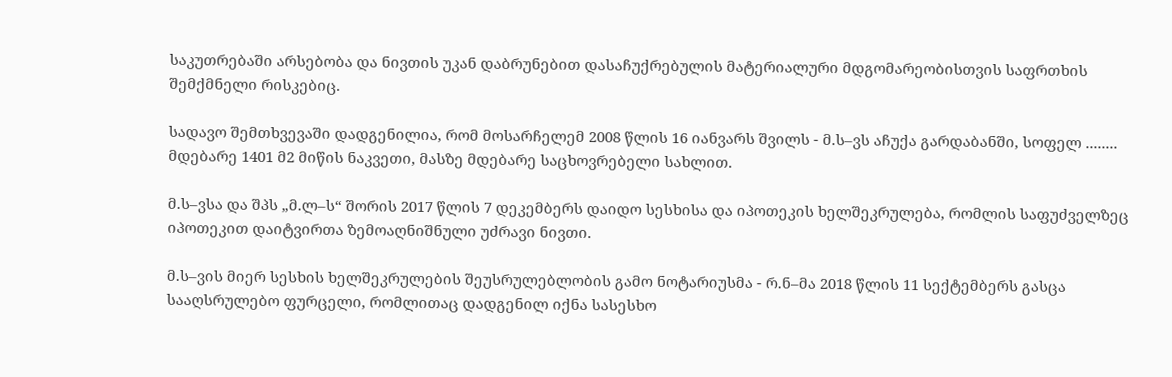საკუთრებაში არსებობა და ნივთის უკან დაბრუნებით დასაჩუქრებულის მატერიალური მდგომარეობისთვის საფრთხის შემქმნელი რისკებიც.

სადავო შემთხვევაში დადგენილია, რომ მოსარჩელემ 2008 წლის 16 იანვარს შვილს - მ.ს–ვს აჩუქა გარდაბანში, სოფელ ........ მდებარე 1401 მ2 მიწის ნაკვეთი, მასზე მდებარე საცხოვრებელი სახლით.

მ.ს–ვსა და შპს „მ.ლ–ს“ შორის 2017 წლის 7 დეკემბერს დაიდო სესხისა და იპოთეკის ხელშეკრულება, რომლის საფუძველზეც იპოთეკით დაიტვირთა ზემოაღნიშნული უძრავი ნივთი.

მ.ს–ვის მიერ სესხის ხელშეკრულების შეუსრულებლობის გამო ნოტარიუსმა - რ.ნ–მა 2018 წლის 11 სექტემბერს გასცა სააღსრულებო ფურცელი, რომლითაც დადგენილ იქნა სასესხო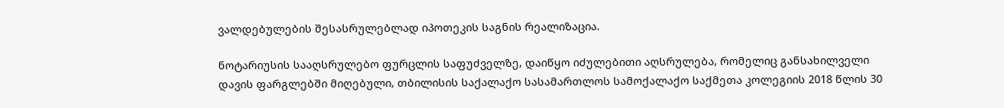ვალდებულების შესასრულებლად იპოთეკის საგნის რეალიზაცია.

ნოტარიუსის სააღსრულებო ფურცლის საფუძველზე, დაიწყო იძულებითი აღსრულება, რომელიც განსახილველი დავის ფარგლებში მიღებული, თბილისის საქალაქო სასამართლოს სამოქალაქო საქმეთა კოლეგიის 2018 წლის 30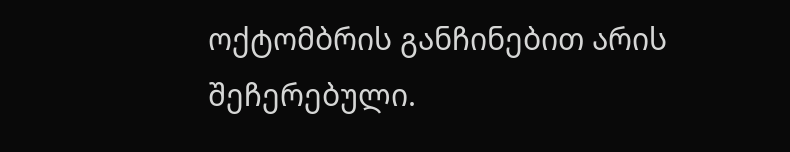ოქტომბრის განჩინებით არის შეჩერებული.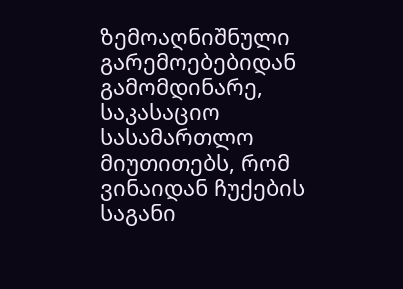ზემოაღნიშნული გარემოებებიდან გამომდინარე, საკასაციო სასამართლო მიუთითებს, რომ ვინაიდან ჩუქების საგანი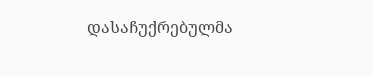დასაჩუქრებულმა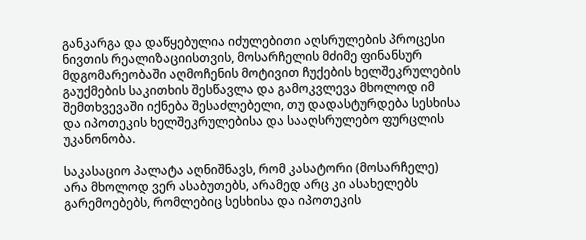განკარგა და დაწყებულია იძულებითი აღსრულების პროცესი ნივთის რეალიზაციისთვის, მოსარჩელის მძიმე ფინანსურ მდგომარეობაში აღმოჩენის მოტივით ჩუქების ხელშეკრულების გაუქმების საკითხის შესწავლა და გამოკვლევა მხოლოდ იმ შემთხვევაში იქნება შესაძლებელი, თუ დადასტურდება სესხისა და იპოთეკის ხელშეკრულებისა და სააღსრულებო ფურცლის უკანონობა.

საკასაციო პალატა აღნიშნავს, რომ კასატორი (მოსარჩელე) არა მხოლოდ ვერ ასაბუთებს, არამედ არც კი ასახელებს გარემოებებს, რომლებიც სესხისა და იპოთეკის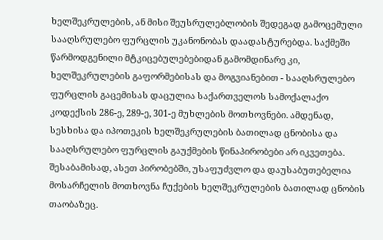ხელშეკრულების, ან მისი შეუსრულებლობის შედეგად გამოცემული სააღსრულებო ფურცლის უკანონობას დაადასტურებდა. საქმეში წარმოდგენილი მტკიცებულებებიდან გამომდინარე კი, ხელშეკრულების გაფორმებისას და მოგვიანებით - სააღსრულებო ფურცლის გაცემისას დაცულია საქართველოს სამოქალაქო კოდექსის 286-ე, 289-ე, 301-ე მუხლების მოთხოვნები. ამდენად, სესხისა და იპოთეკის ხელშეკრულების ბათილად ცნობისა და სააღსრულებო ფურცლის გაუქმების წინაპირობები არ იკვეთება. შესაბამისად, ასეთ პირობებში, უსაფუძვლო და დაუსაბუთებელია მოსარჩელის მოთხოვნა ჩუქების ხელშეკრულების ბათილად ცნობის თაობაზეც.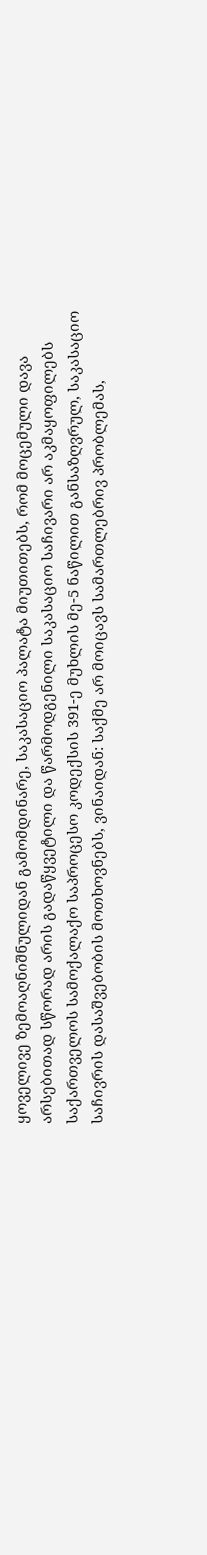ყოველივე ზემოაღნიშნულიდან გამომდინარე, საკასაციო პალატა მიუთითებს, რომ მოცემული დავა არსებითად სწორად არის გადაწყვეტილი და წარმოდგენილი საკასაციო საჩივარი არ აკმაყოფილებს საქართველოს სამოქალაქო საპროცესო კოდექსის 391-ე მუხლის მე-5 ნაწილით განსაზღვრულ, საკასაციო საჩივრის დასაშვებობის მოთხოვნებს, ვინაიდან: საქმე არ მოიცავს სამართლებრივ პრობლემას,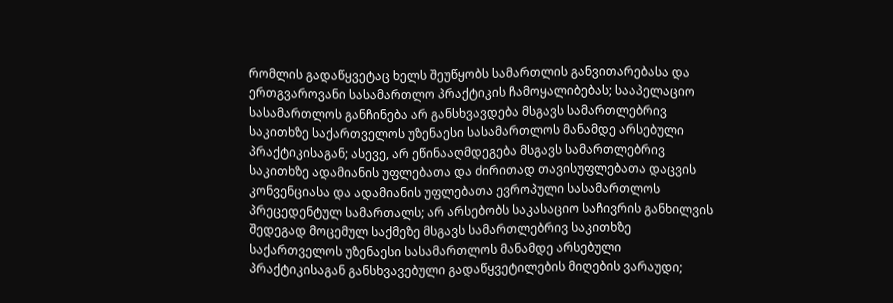რომლის გადაწყვეტაც ხელს შეუწყობს სამართლის განვითარებასა და ერთგვაროვანი სასამართლო პრაქტიკის ჩამოყალიბებას; სააპელაციო სასამართლოს განჩინება არ განსხვავდება მსგავს სამართლებრივ საკითხზე საქართველოს უზენაესი სასამართლოს მანამდე არსებული პრაქტიკისაგან; ასევე, არ ეწინააღმდეგება მსგავს სამართლებრივ საკითხზე ადამიანის უფლებათა და ძირითად თავისუფლებათა დაცვის კონვენციასა და ადამიანის უფლებათა ევროპული სასამართლოს პრეცედენტულ სამართალს; არ არსებობს საკასაციო საჩივრის განხილვის შედეგად მოცემულ საქმეზე მსგავს სამართლებრივ საკითხზე საქართველოს უზენაესი სასამართლოს მანამდე არსებული პრაქტიკისაგან განსხვავებული გადაწყვეტილების მიღების ვარაუდი;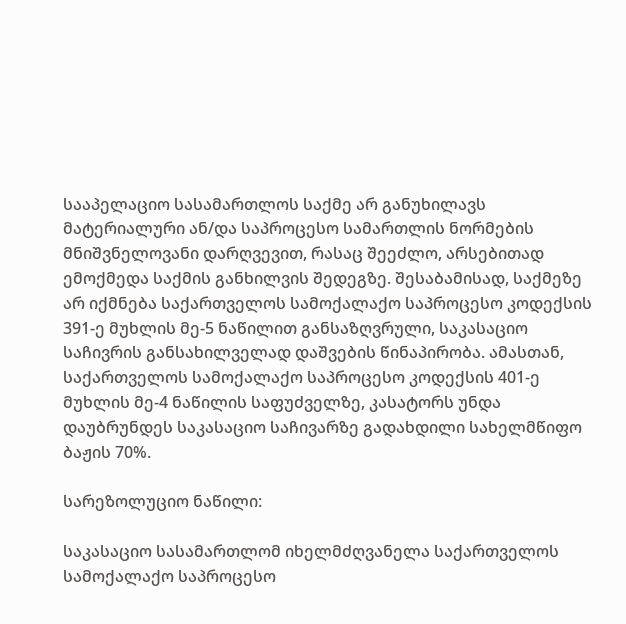სააპელაციო სასამართლოს საქმე არ განუხილავს მატერიალური ან/და საპროცესო სამართლის ნორმების მნიშვნელოვანი დარღვევით, რასაც შეეძლო, არსებითად ემოქმედა საქმის განხილვის შედეგზე. შესაბამისად, საქმეზე არ იქმნება საქართველოს სამოქალაქო საპროცესო კოდექსის 391-ე მუხლის მე-5 ნაწილით განსაზღვრული, საკასაციო საჩივრის განსახილველად დაშვების წინაპირობა. ამასთან, საქართველოს სამოქალაქო საპროცესო კოდექსის 401-ე მუხლის მე-4 ნაწილის საფუძველზე, კასატორს უნდა დაუბრუნდეს საკასაციო საჩივარზე გადახდილი სახელმწიფო ბაჟის 70%.

სარეზოლუციო ნაწილი:

საკასაციო სასამართლომ იხელმძღვანელა საქართველოს სამოქალაქო საპროცესო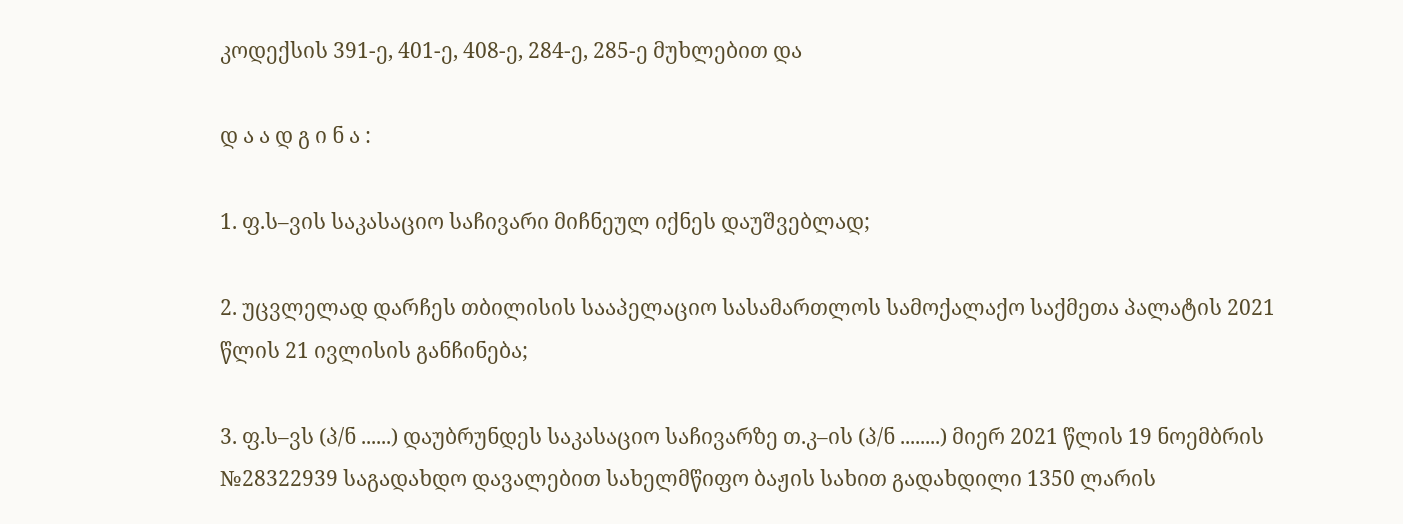კოდექსის 391-ე, 401-ე, 408-ე, 284-ე, 285-ე მუხლებით და

დ ა ა დ გ ი ნ ა :

1. ფ.ს–ვის საკასაციო საჩივარი მიჩნეულ იქნეს დაუშვებლად;

2. უცვლელად დარჩეს თბილისის სააპელაციო სასამართლოს სამოქალაქო საქმეთა პალატის 2021 წლის 21 ივლისის განჩინება;

3. ფ.ს–ვს (პ/ნ ......) დაუბრუნდეს საკასაციო საჩივარზე თ.კ–ის (პ/ნ ........) მიერ 2021 წლის 19 ნოემბრის №28322939 საგადახდო დავალებით სახელმწიფო ბაჟის სახით გადახდილი 1350 ლარის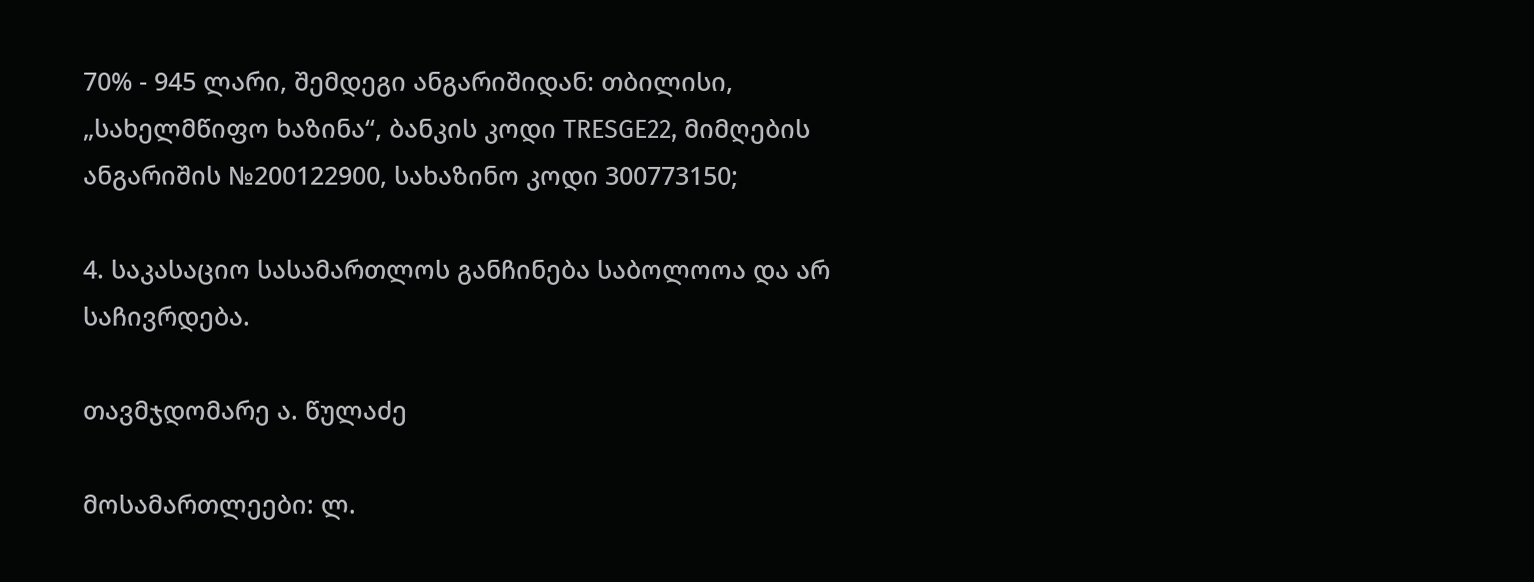70% - 945 ლარი, შემდეგი ანგარიშიდან: თბილისი, „სახელმწიფო ხაზინა“, ბანკის კოდი TRESGE22, მიმღების ანგარიშის №200122900, სახაზინო კოდი 300773150;

4. საკასაციო სასამართლოს განჩინება საბოლოოა და არ საჩივრდება.

თავმჯდომარე ა. წულაძე

მოსამართლეები: ლ.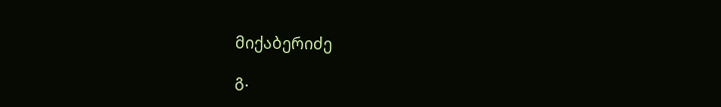მიქაბერიძე

გ.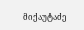მიქაუტაძე